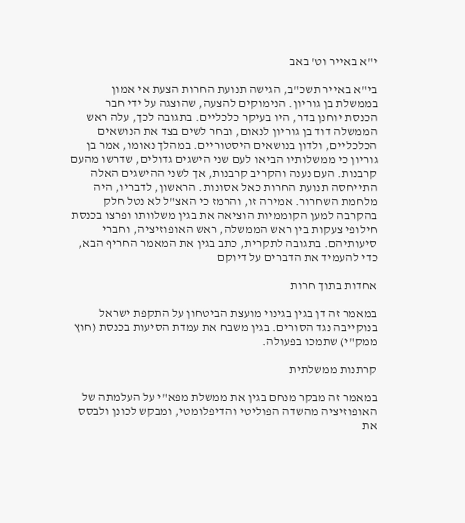י"א באייר וט' באב

בי"א באייר תשכ"ב, הגישה תנועת החרות הצעת אי אמון בממשלת בן גוריון. הנימוקים להצעה, שהוצגה על ידי חבר הכנסת יוחנן בדר, היו בעיקר כלכליים. בתגובה לכך, עלה ראש הממשלה דוד בן גוריון לנאום, ובחר לשים בצד את הנושאים הכלכליים, ולדון בנושאים היסטוריים. במהלך נאומו, אמר בן גוריון כי ממשלותיו הביאו לעם שני הישגים גדולים, שדרשו מהעם קרבנות. העם נענה והקריב קרבנות, אך לשני ההישגים האלה התייחסה תנועת החרות כאל אסונות. הראשון, לדבריו, היה מלחמת השחרור. אמירה זו, והרמז כי האצ"ל לא נטל חלק בהקרבה למען הקוממיות הוציאה את בגין משלוותו ופרצו בכנסת חילופי צעקות בין ראש הממשלה, ראש האופוזיציה, וחברי סיעותיהם. בתגובה לתקרית, כתב בגין את המאמר החריף הבא, כדי להעמיד את הדברים על דיוקם

אחדות בתוך חרות

במאמר זה דן בגין בגינוי מועצת הביטחון על התקפת ישראל בנוקייבה נגד הסורים. בגין משבח את עמדת הסיעות בכנסת (חוץ ממק"י) שתמכו בפעולה.

קרתנות ממשלתית

במאמר זה מבקר מנחם בגין את ממשלת מפא"י על העלמתה של האופוזיציה מהשדה הפוליטי והדיפלומטי, ומבקש לכונן ולבסס את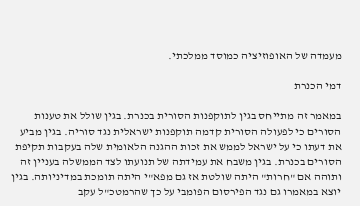מעמדה של האופוזיציה כמוסד ממלכתי.

דמי הכנרת

במאמר זה מתייחס בגין לתוקפנות הסורית בכנרת. בגין שולל את טענות הסורים כי לפעולה הסורית קדמה תוקפנות ישראלית נגד סוריה. בגין מביע את דעתו כי על ישראל לממש את זכות ההגנה הלאומית שלה בעקבות תקיפת הסורים בכנרת. בגין משבח את עמידתה של תנועתו לצד הממשלה בעניין זה ותוהה אם "חרות" היתה שולטת אז גם מפא"י היתה תומכת במדיניותה. בגין יוצא במאמרו גם נגד הפירסום הפומבי על כך שהרמטכ"ל עקב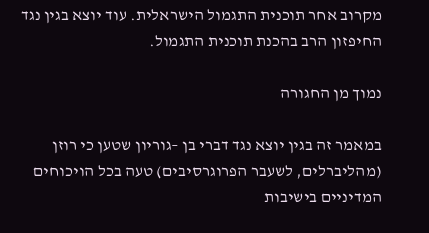מקרוב אחר תוכנית התגמול הישראלית. עוד יוצא בגין נגד החיפזון הרב בהכנת תוכנית התגמול.

נמוך מן החגורה

במאמר זה בגין יוצא נגד דברי בן –גוריון שטען כי רוזן (מהליברלים, לשעבר הפרוגרסיבים) טעה בכל הויכוחים המדיניים בישיבות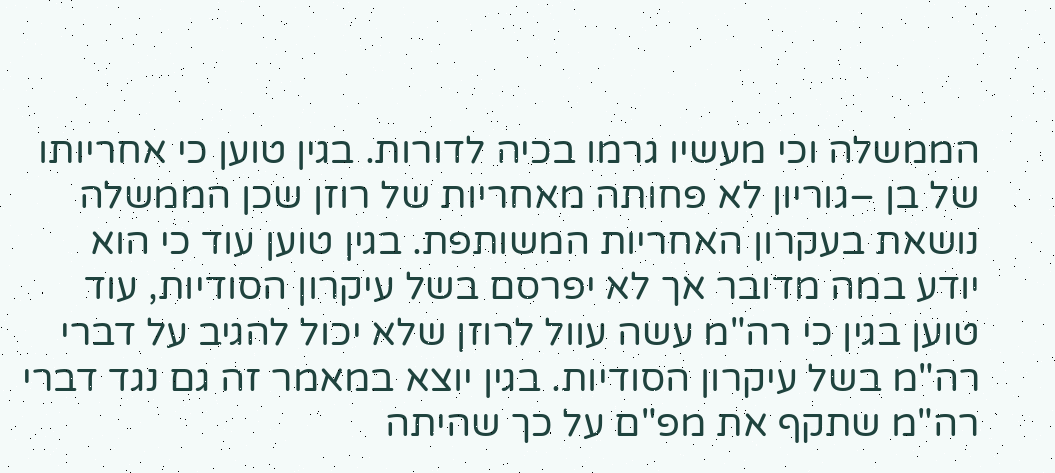הממשלה וכי מעשיו גרמו בכיה לדורות. בגין טוען כי אחריותו של בן –גוריון לא פחותה מאחריות של רוזן שכן הממשלה נושאת בעקרון האחריות המשותפת. בגין טוען עוד כי הוא יודע במה מדובר אך לא יפרסם בשל עיקרון הסודיות, עוד טוען בגין כי רה"מ עשה עוול לרוזן שלא יכול להגיב על דברי רה"מ בשל עיקרון הסודיות. בגין יוצא במאמר זה גם נגד דברי רה"מ שתקף את מפ"ם על כך שהיתה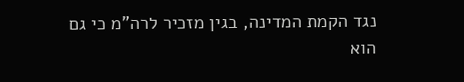נגד הקמת המדינה, בגין מזכיר לרה"מ כי גם הוא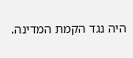היה נגד הקמת המדינה.